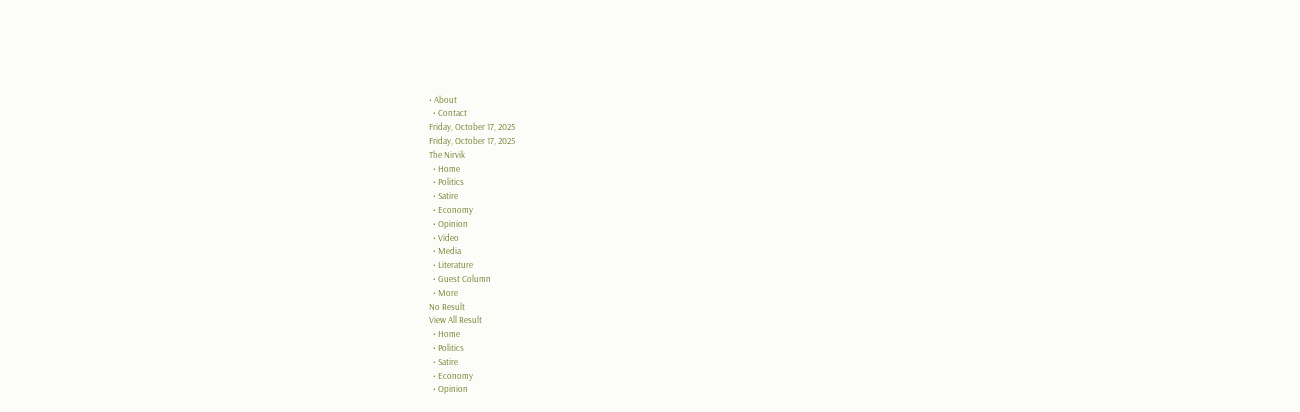• About
  • Contact
Friday, October 17, 2025
Friday, October 17, 2025
The Nirvik
  • Home
  • Politics
  • Satire
  • Economy
  • Opinion
  • Video
  • Media
  • Literature
  • Guest Column
  • More
No Result
View All Result
  • Home
  • Politics
  • Satire
  • Economy
  • Opinion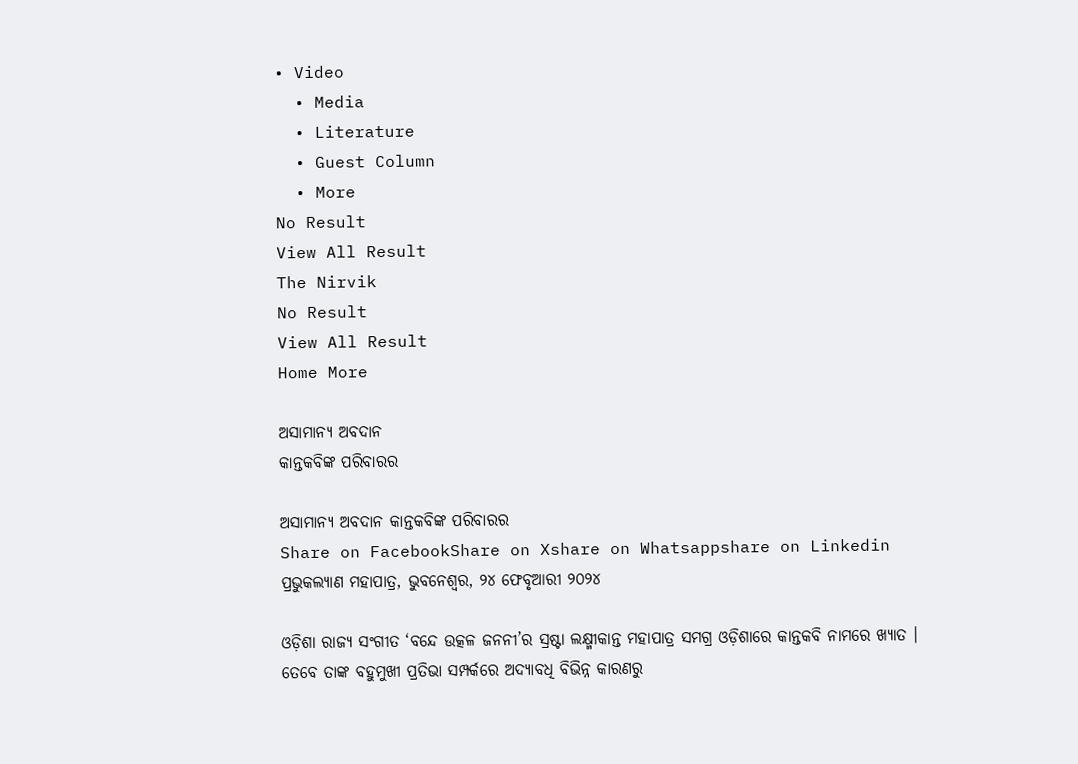• Video
  • Media
  • Literature
  • Guest Column
  • More
No Result
View All Result
The Nirvik
No Result
View All Result
Home More

ଅସାମାନ୍ୟ ଅବଦାନ
କାନ୍ତକବିଙ୍କ ପରିବାରର

ଅସାମାନ୍ୟ ଅବଦାନ କାନ୍ତକବିଙ୍କ ପରିବାରର
Share on FacebookShare on Xshare on Whatsappshare on Linkedin
ପ୍ରଭୁକଲ୍ୟାଣ ମହାପାତ୍ର, ଭୁବନେଶ୍ୱର, ୨୪ ଫେବୃଆରୀ ୨୦୨୪

ଓଡ଼ିଶା ରାଜ୍ୟ ସଂଗୀତ ‘ବନ୍ଦେ ଉତ୍କଳ ଜନନୀ’ର ସ୍ରଷ୍ଟା ଲକ୍ଷ୍ମୀକାନ୍ତ ମହାପାତ୍ର ସମଗ୍ର ଓଡ଼ିଶାରେ କାନ୍ତକବି ନାମରେ ଖ୍ୟାତ । ତେବେ ତାଙ୍କ ବହୁମୁଖୀ ପ୍ରତିଭା ସମ୍ପର୍କରେ ଅଦ୍ୟାବଧି ବିଭିନ୍ନ କାରଣରୁ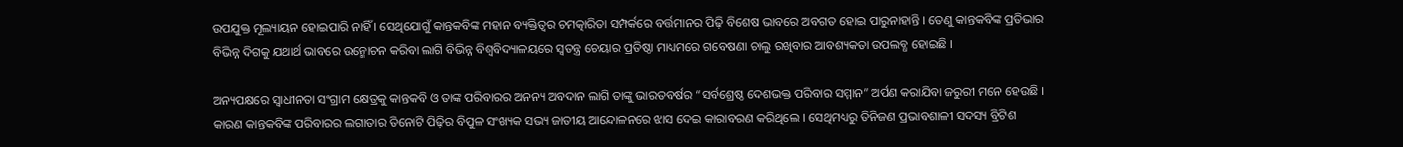ଉପଯୁକ୍ତ ମୂଲ୍ୟାୟନ ହୋଇପାରି ନାହିଁ । ସେଥିଯୋଗୁଁ କାନ୍ତକବିଙ୍କ ମହାନ ବ୍ୟକ୍ତିତ୍ୱର ଚମତ୍କାରିତା ସମ୍ପର୍କରେ ବର୍ତ୍ତମାନର ପିଢ଼ି ବିଶେଷ ଭାବରେ ଅବଗତ ହୋଇ ପାରୁନାହାନ୍ତି । ତେଣୁ କାନ୍ତକବିଙ୍କ ପ୍ରତିଭାର ବିଭିନ୍ନ ଦିଗକୁ ଯଥାର୍ଥ ଭାବରେ ଉନ୍ମୋଚନ କରିବା ଲାଗି ବିଭିନ୍ନ ବିଶ୍ୱବିଦ୍ୟାଳୟରେ ସ୍ୱତନ୍ତ୍ର ଚେୟାର ପ୍ରତିଷ୍ଠା ମାଧ୍ୟମରେ ଗବେଷଣା ଚାଲୁ ରଖିବାର ଆବଶ୍ୟକତା ଉପଲବ୍ଧ ହୋଇଛି ।

ଅନ୍ୟପକ୍ଷରେ ସ୍ୱାଧୀନତା ସଂଗ୍ରାମ କ୍ଷେତ୍ରକୁ କାନ୍ତକବି ଓ ତାଙ୍କ ପରିବାରର ଅନନ୍ୟ ଅବଦାନ ଲାଗି ତାଙ୍କୁ ଭାରତବର୍ଷର “ସର୍ବଶ୍ରେଷ୍ଠ ଦେଶଭକ୍ତ ପରିବାର ସମ୍ମାନ” ଅର୍ପଣ କରାଯିବା ଜରୁରୀ ମନେ ହେଉଛି । କାରଣ କାନ୍ତକବିଙ୍କ ପରିବାରର ଲଗାତାର ତିନୋଟି ପିଢ଼ିର ବିପୁଳ ସଂଖ୍ୟକ ସଭ୍ୟ ଜାତୀୟ ଆନ୍ଦୋଳନରେ ଝାସ ଦେଇ କାରାବରଣ କରିଥିଲେ । ସେଥିମଧ୍ୟରୁ ତିନିଜଣ ପ୍ରଭାବଶାଳୀ ସଦସ୍ୟ ବ୍ରିଟିଶ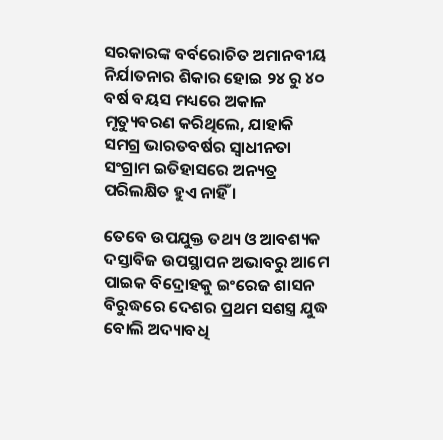ସରକାରଙ୍କ ବର୍ବରୋଚିତ ଅମାନବୀୟ ନିର୍ଯାତନାର ଶିକାର ହୋଇ ୨୪ ରୁ ୪୦ ବର୍ଷ ବୟସ ମଧ୍ୟରେ ଅକାଳ ମୃତ୍ୟୁବରଣ କରିଥିଲେ, ଯାହାକି ସମଗ୍ର ଭାରତବର୍ଷର ସ୍ୱାଧୀନତା ସଂଗ୍ରାମ ଇତିହାସରେ ଅନ୍ୟତ୍ର ପରିଲକ୍ଷିତ ହୁଏ ନାହିଁ ।

ତେବେ ଉପଯୁକ୍ତ ତଥ୍ୟ ଓ ଆବଶ୍ୟକ ଦସ୍ତାବିଜ ଉପସ୍ଥାପନ ଅଭାବରୁ ଆମେ ପାଇକ ବିଦ୍ରୋହକୁ ଇଂରେଜ ଶାସନ ବିରୁଦ୍ଧରେ ଦେଶର ପ୍ରଥମ ସଶସ୍ତ୍ର ଯୁଦ୍ଧ ବୋଲି ଅଦ୍ୟାବଧି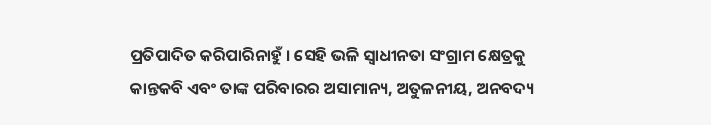ପ୍ରତିପାଦିତ କରିପାରିନାହୁଁ । ସେହି ଭଳି ସ୍ୱାଧୀନତା ସଂଗ୍ରାମ କ୍ଷେତ୍ରକୁ କାନ୍ତକବି ଏବଂ ତାଙ୍କ ପରିବାରର ଅସାମାନ୍ୟ, ଅତୁଳନୀୟ, ଅନବଦ୍ୟ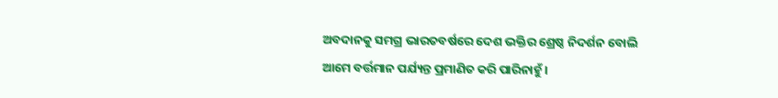ଅବଦାନକୁ ସମଗ୍ର ଭାରତବର୍ଷରେ ଦେଶ ଭକ୍ତିର ଶ୍ରେଷ୍ଠ ନିଦର୍ଶନ ବୋଲି ଆମେ ବର୍ତ୍ତମାନ ପର୍ଯ୍ୟନ୍ତ ପ୍ରମାଣିତ କରି ପାରିନାହୁଁ ।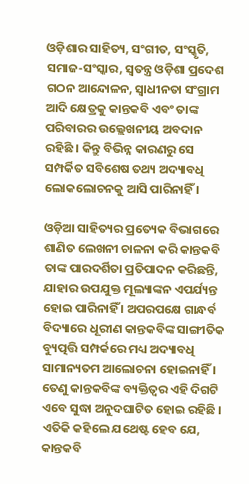ଓଡ଼ିଶାର ସାହିତ୍ୟ, ସଂଗୀତ, ସଂସ୍କୃତି, ସମାଜ-ସଂସ୍କାର, ସ୍ୱତନ୍ତ୍ର ଓଡ଼ିଶା ପ୍ରଦେଶ ଗଠନ ଆନ୍ଦୋଳନ, ସ୍ୱାଧୀନତା ସଂଗ୍ରାମ ଆଦି କ୍ଷେତ୍ରକୁ କାନ୍ତକବି ଏବଂ ତାଙ୍କ ପରିବାରର ଉଲ୍ଲେଖନୀୟ ଅବଦାନ ରହିଛି । କିନ୍ତୁ ବିଭିନ୍ନ କାରଣରୁ ସେ ସମ୍ପର୍କିତ ସବିଶେଷ ତଥ୍ୟ ଅଦ୍ୟାବଧି ଲୋକଲୋଚନକୁ ଆସି ପାରିନାହିଁ ।

ଓଡ଼ିଆ ସାହିତ୍ୟର ପ୍ରତ୍ୟେକ ବିଭାଗରେ ଶାଣିତ ଲେଖନୀ ଚାଳନା କରି କାନ୍ତକବି ତାଙ୍କ ପାରଦର୍ଶିତା ପ୍ରତିପାଦନ କରିଛନ୍ତି, ଯାହାର ଉପଯୁକ୍ତ ମୂଲ୍ୟାଙ୍କନ ଏପର୍ଯ୍ୟନ୍ତ ହୋଇ ପାରିନାହିଁ । ଅପରପକ୍ଷେ ଗାନ୍ଧର୍ବ ବିଦ୍ୟାରେ ଧୂରୀଣ କାନ୍ତକବିଙ୍କ ସାଙ୍ଗୀତିକ ବ୍ୟୁତ୍ପତ୍ତି ସମ୍ପର୍କରେ ମଧ୍ୟ ଅଦ୍ୟାବଧି ସାମାନ୍ୟତମ ଆଲୋଚନା ହୋଇନାହିଁ । ତେଣୁ କାନ୍ତକବିଙ୍କ ବ୍ୟକ୍ତିତ୍ୱର ଏହି ଦିଗଟି ଏବେ ସୁଦ୍ଧା ଅନୁଦଘାଟିତ ହୋଇ ରହିଛି । ଏତିକି କହିଲେ ଯଥେଷ୍ଟ ହେବ ଯେ, କାନ୍ତକବି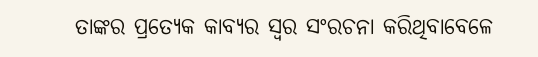ତାଙ୍କର ପ୍ରତ୍ୟେକ କାବ୍ୟର ସ୍ୱର ସଂରଚନା କରିଥିବାବେଳେ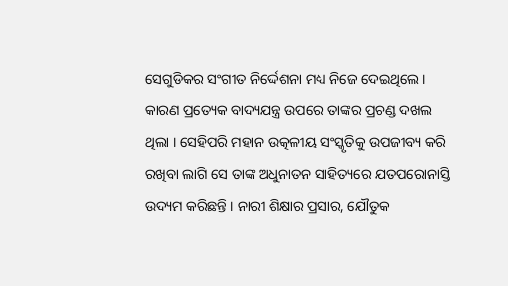ସେଗୁଡିକର ସଂଗୀତ ନିର୍ଦ୍ଦେଶନା ମଧ୍ୟ ନିଜେ ଦେଇଥିଲେ । କାରଣ ପ୍ରତ୍ୟେକ ବାଦ୍ୟଯନ୍ତ୍ର ଉପରେ ତାଙ୍କର ପ୍ରଚଣ୍ଡ ଦଖଲ ଥିଲା । ସେହିପରି ମହାନ ଉତ୍କଳୀୟ ସଂସ୍କୃତିକୁ ଉପଜୀବ୍ୟ କରି ରଖିବା ଲାଗି ସେ ତାଙ୍କ ଅଧୁନାତନ ସାହିତ୍ୟରେ ଯତପରୋନାସ୍ତି ଉଦ୍ୟମ କରିଛନ୍ତି । ନାରୀ ଶିକ୍ଷାର ପ୍ରସାର, ଯୌତୁକ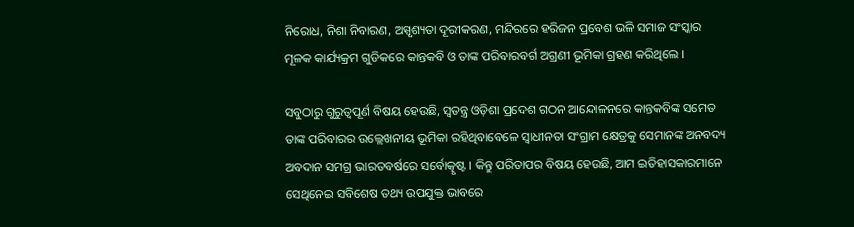ନିରୋଧ, ନିଶା ନିବାରଣ, ଅସ୍ପୃଶ୍ୟତା ଦୂରୀକରଣ, ମନ୍ଦିରରେ ହରିଜନ ପ୍ରବେଶ ଭଳି ସମାଜ ସଂସ୍କାର ମୂଳକ କାର୍ଯ୍ୟକ୍ରମ ଗୁଡିକରେ କାନ୍ତକବି ଓ ତାଙ୍କ ପରିବାରବର୍ଗ ଅଗ୍ରଣୀ ଭୂମିକା ଗ୍ରହଣ କରିଥିଲେ ।

ସବୁଠାରୁ ଗୁରୁତ୍ୱପୂର୍ଣ ବିଷୟ ହେଉଛି, ସ୍ୱତନ୍ତ୍ର ଓଡ଼ିଶା ପ୍ରଦେଶ ଗଠନ ଆନ୍ଦୋଳନରେ କାନ୍ତକବିଙ୍କ ସମେତ ତାଙ୍କ ପରିବାରର ଉଲ୍ଲେଖନୀୟ ଭୂମିକା ରହିଥିବାବେଳେ ସ୍ୱାଧୀନତା ସଂଗ୍ରାମ କ୍ଷେତ୍ରକୁ ସେମାନଙ୍କ ଅନବଦ୍ୟ ଅବଦାନ ସମଗ୍ର ଭାରତବର୍ଷରେ ସର୍ବୋତ୍କୃଷ୍ଟ । କିନ୍ତୁ ପରିତାପର ବିଷୟ ହେଉଛି, ଆମ ଇତିହାସକାରମାନେ ସେଥିନେଇ ସବିଶେଷ ତଥ୍ୟ ଉପଯୁକ୍ତ ଭାବରେ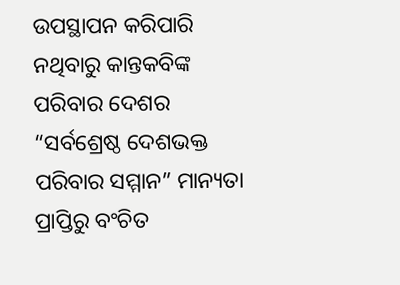ଉପସ୍ଥାପନ କରିପାରି ନଥିବାରୁ କାନ୍ତକବିଙ୍କ ପରିବାର ଦେଶର “ସର୍ବଶ୍ରେଷ୍ଠ ଦେଶଭକ୍ତ ପରିବାର ସମ୍ମାନ” ମାନ୍ୟତା ପ୍ରାପ୍ତିରୁ ବଂଚିତ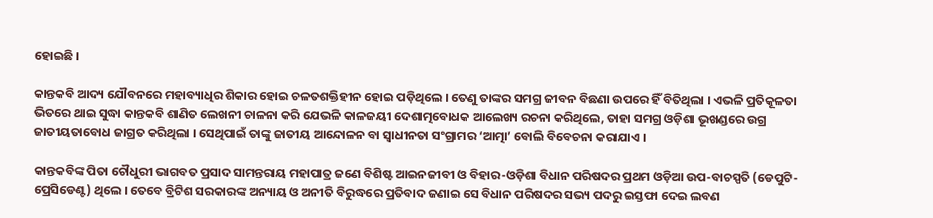ହୋଇଛି ।

କାନ୍ତକବି ଆଦ୍ୟ ଯୌବନରେ ମହାବ୍ୟାଧିର ଶିକାର ହୋଇ ଚଳତଶକ୍ତିହୀନ ହୋଇ ପଡ଼ିଥିଲେ । ତେଣୁ ତାଙ୍କର ସମଗ୍ର ଜୀବନ ବିଛଣା ଉପରେ ହିଁ ବିତିଥିଲା । ଏଭଳି ପ୍ରତିକୂଳତା ଭିତରେ ଥାଇ ସୁଦ୍ଧା କାନ୍ତକବି ଶାଣିତ ଲେଖନୀ ଚାଳନା କରି ଯେଭଳି କାଳଜୟୀ ଦେଶାତ୍ମବୋଧକ ଆଲେଖ୍ୟ ରଚନା କରିଥିଲେ, ତାହା ସମଗ୍ର ଓଡ଼ିଶା ଭୂଖଣ୍ଡରେ ଉଗ୍ର ଜାତୀୟତାବୋଧ ଜାଗ୍ରତ କରିଥିଲା । ସେଥିପାଇଁ ତାଙ୍କୁ ଜାତୀୟ ଆନ୍ଦୋଳନ ବା ସ୍ୱାଧୀନତା ସଂଗ୍ରାମର ‘ଆତ୍ମା’ ବୋଲି ବିବେଚନା କରାଯାଏ ।

କାନ୍ତକବିଙ୍କ ପିତା ଚୌଧୁରୀ ଭାଗବତ ପ୍ରସାଦ ସାମନ୍ତରାୟ ମହାପାତ୍ର ଜଣେ ବିଶିଷ୍ଟ ଆଇନଜୀବୀ ଓ ବିହାର-ଓଡ଼ିଶା ବିଧାନ ପରିଷଦର ପ୍ରଥମ ଓଡ଼ିଆ ଉପ-ବାଚସ୍ପତି (ଡେପୁଟି-ପ୍ରେସିଡେଣ୍ଟ) ଥିଲେ । ତେବେ ବ୍ରିଟିଶ ସରକାରଙ୍କ ଅନ୍ୟାୟ ଓ ଅନୀତି ବିରୁଦ୍ଧରେ ପ୍ରତିବାଦ ଜଣାଇ ସେ ବିଧାନ ପରିଷଦର ସଭ୍ୟ ପଦରୁ ଇସ୍ତଫା ଦେଇ ଲବଣ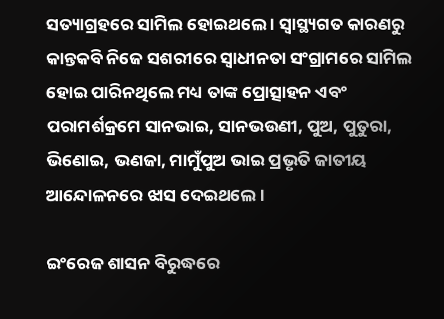ସତ୍ୟାଗ୍ରହରେ ସାମିଲ ହୋଇଥଲେ । ସ୍ୱାସ୍ଥ୍ୟଗତ କାରଣରୁ କାନ୍ତକବି ନିଜେ ସଶରୀରେ ସ୍ୱାଧୀନତା ସଂଗ୍ରାମରେ ସାମିଲ ହୋଇ ପାରିନଥିଲେ ମଧ୍ୟ ତାଙ୍କ ପ୍ରୋତ୍ସାହନ ଏବଂ ପରାମର୍ଶକ୍ରମେ ସାନଭାଇ, ସାନଭଉଣୀ, ପୁଅ, ପୁତୁରା, ଭିଣୋଇ, ଭଣଜା, ମାମୁଁପୁଅ ଭାଇ ପ୍ରଭୃତି ଜାତୀୟ ଆନ୍ଦୋଳନରେ ଝାସ ଦେଇଥଲେ ।

ଇଂରେଜ ଶାସନ ବିରୁଦ୍ଧରେ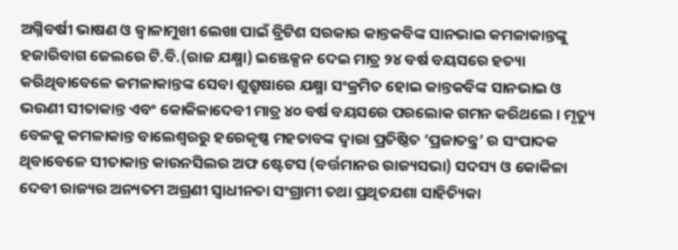ଅଗ୍ନିବର୍ଷୀ ଭାଷଣ ଓ ଜ୍ୱାଳାମୁଖୀ ଲେଖା ପାଇଁ ବ୍ରିଟିଶ ସରକାର କାନ୍ତକବିଙ୍କ ସାନଭାଇ କମଳାକାନ୍ତଙ୍କୁ ହଜାରିବାଗ ଜେଲରେ ଟି.ବି.(ରାଜ ଯକ୍ଷ୍ମା) ଇଞ୍ଜେକ୍ସନ ଦେଇ ମାତ୍ର ୨୪ ବର୍ଷ ବୟସରେ ହତ୍ୟା କରିଥିବାବେଳେ କମଳାକାନ୍ତଙ୍କ ସେବା ଶୁଶ୍ରୁଷାରେ ଯକ୍ଷ୍ମା ସଂକ୍ରମିତ ହୋଇ କାନ୍ତକବିଙ୍କ ସାନଭାଇ ଓ ଭଉଣୀ ସୀତାକାନ୍ତ ଏବଂ କୋକିଳାଦେବୀ ମାତ୍ର ୪୦ ବର୍ଷ ବୟସରେ ପରଲୋକ ଗମନ କରିଥଲେ । ମୃତ୍ୟୁ ବେଳକୁ କମଳାକାନ୍ତ ବାଲେଶ୍ୱରରୁ ହରେକୃଷ୍ଣ ମହତାବଙ୍କ ଦ୍ୱାରା ପ୍ରତିଷ୍ଠିତ ‘ପ୍ରଜାତନ୍ତ୍ର’ ର ସଂପାଦକ ଥିବାବେଳେ ସୀତାକାନ୍ତ କାଉନସିଲର ଅଫ ଷ୍ଟେଟସ (ବର୍ତ୍ତମାନର ରାଜ୍ୟସଭା) ସଦସ୍ୟ ଓ କୋକିଳା ଦେବୀ ରାଜ୍ୟର ଅନ୍ୟତମ ଅଗ୍ରଣୀ ସ୍ୱାଧୀନତା ସଂଗ୍ରାମୀ ତଥା ପ୍ରଥିତଯଶା ସାହିତ୍ୟିକା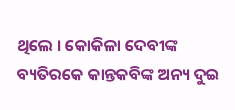ଥିଲେ । କୋକିଳା ଦେବୀଙ୍କ ବ୍ୟତିରକେ କାନ୍ତକବିଙ୍କ ଅନ୍ୟ ଦୁଇ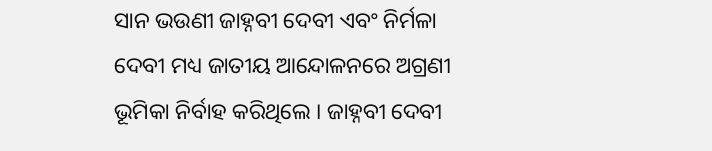ସାନ ଭଉଣୀ ଜାହ୍ନବୀ ଦେବୀ ଏବଂ ନିର୍ମଳା ଦେବୀ ମଧ୍ୟ ଜାତୀୟ ଆନ୍ଦୋଳନରେ ଅଗ୍ରଣୀ ଭୂମିକା ନିର୍ବାହ କରିଥିଲେ । ଜାହ୍ନବୀ ଦେବୀ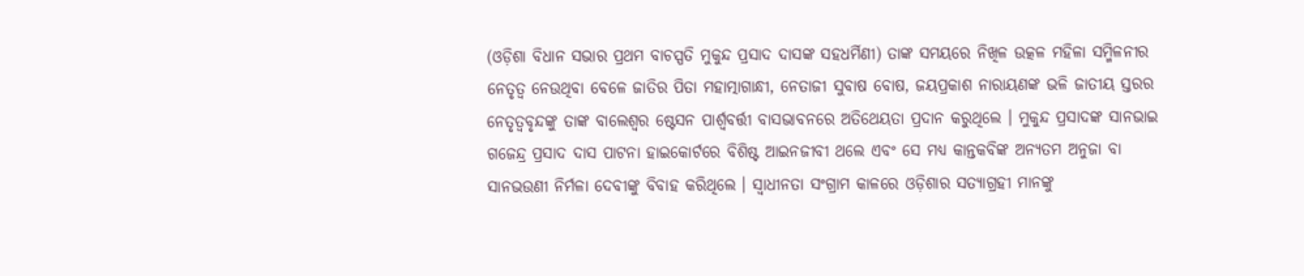(ଓଡ଼ିଶା ବିଧାନ ସଭାର ପ୍ରଥମ ବାଚସ୍ପତି ମୁକୁନ୍ଦ ପ୍ରସାଦ ଦାସଙ୍କ ସହଧର୍ମିଣୀ) ତାଙ୍କ ସମୟରେ ନିଖିଳ ଉତ୍କଳ ମହିଳା ସମ୍ମିଳନୀର ନେତୃତ୍ୱ ନେଉଥିବା ବେଳେ ଜାତିର ପିତା ମହାତ୍ମାଗାନ୍ଧୀ, ନେତାଜୀ ସୁବାଷ ବୋଷ, ଜୟପ୍ରକାଶ ନାରାୟଣଙ୍କ ଭଳି ଜାତୀୟ ସ୍ତରର ନେତୃତ୍ୱବୃନ୍ଦଙ୍କୁ ତାଙ୍କ ବାଲେଶ୍ୱର ଷ୍ଟେସନ ପାର୍ଶ୍ଵବର୍ତ୍ତୀ ବାସଭାବନରେ ଅତିଥେୟତା ପ୍ରଦାନ କରୁଥିଲେ । ମୁକୁନ୍ଦ ପ୍ରସାଦଙ୍କ ସାନଭାଇ ଗଜେନ୍ଦ୍ର ପ୍ରସାଦ ଦାସ ପାଟନା ହାଇକୋର୍ଟରେ ବିଶିଷ୍ଟ ଆଇନଜୀବୀ ଥଲେ ଏବଂ ସେ ମଧ୍ୟ କାନ୍ତକବିଙ୍କ ଅନ୍ୟତମ ଅନୁଜା ବା ସାନଭଉଣୀ ନିର୍ମଳା ଦେବୀଙ୍କୁ ବିବାହ କରିଥିଲେ । ସ୍ୱାଧୀନତା ସଂଗ୍ରାମ କାଳରେ ଓଡ଼ିଶାର ସତ୍ୟାଗ୍ରହୀ ମାନଙ୍କୁ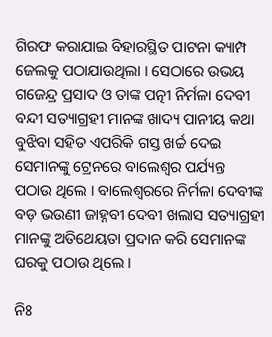ଗିରଫ କରାଯାଇ ବିହାରସ୍ଥିତ ପାଟନା କ୍ୟାମ୍ପ ଜେଲକୁ ପଠାଯାଉଥିଲା । ସେଠାରେ ଉଭୟ ଗଜେନ୍ଦ୍ର ପ୍ରସାଦ ଓ ତାଙ୍କ ପତ୍ନୀ ନିର୍ମଳା ଦେବୀ ବନ୍ଦୀ ସତ୍ୟାଗ୍ରହୀ ମାନଙ୍କ ଖାଦ୍ୟ ପାନୀୟ କଥା ବୁଝିବା ସହିତ ଏପରିକି ଗସ୍ତ ଖର୍ଚ୍ଚ ଦେଇ ସେମାନଙ୍କୁ ଟ୍ରେନରେ ବାଲେଶ୍ଵର ପର୍ଯ୍ୟନ୍ତ ପଠାଉ ଥିଲେ । ବାଲେଶ୍ଵରରେ ନିର୍ମଳା ଦେବୀଙ୍କ ବଡ଼ ଭଉଣୀ ଜାହ୍ନବୀ ଦେବୀ ଖଲାସ ସତ୍ୟାଗ୍ରହୀ ମାନଙ୍କୁ ଅତିଥେୟତା ପ୍ରଦାନ କରି ସେମାନଙ୍କ ଘରକୁ ପଠାଉ ଥିଲେ ।

ନିଃ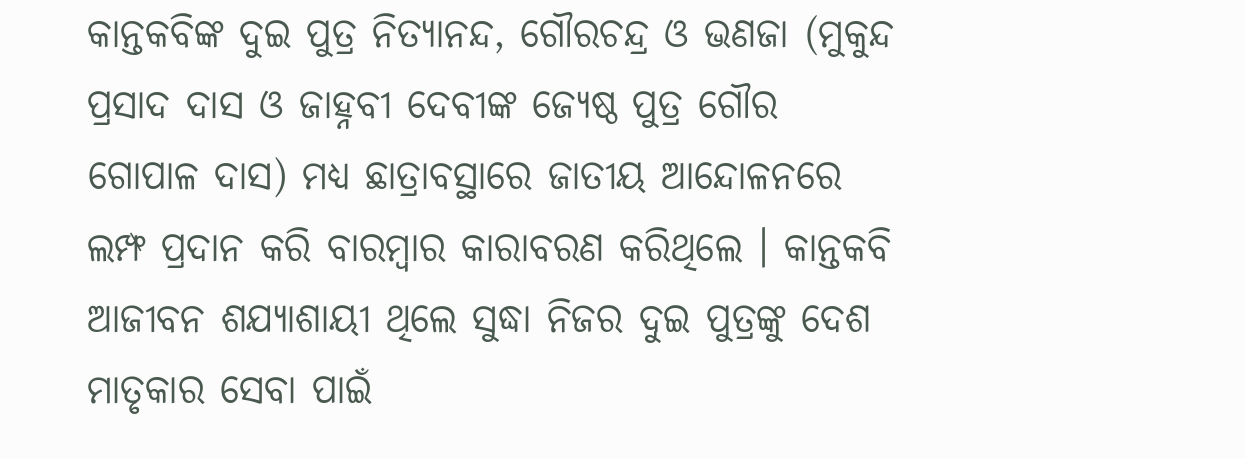କାନ୍ତକବିଙ୍କ ଦୁଇ ପୁତ୍ର ନିତ୍ୟାନନ୍ଦ, ଗୌରଚନ୍ଦ୍ର ଓ ଭଣଜା (ମୁକୁନ୍ଦ ପ୍ରସାଦ ଦାସ ଓ ଜାହ୍ନବୀ ଦେବୀଙ୍କ ଜ୍ୟେଷ୍ଠ ପୁତ୍ର ଗୌର ଗୋପାଳ ଦାସ) ମଧ୍ୟ ଛାତ୍ରାବସ୍ଥାରେ ଜାତୀୟ ଆନ୍ଦୋଳନରେ ଲମ୍ଫ ପ୍ରଦାନ କରି ବାରମ୍ବାର କାରାବରଣ କରିଥିଲେ । କାନ୍ତକବି ଆଜୀବନ ଶଯ୍ୟାଶାୟୀ ଥିଲେ ସୁଦ୍ଧା ନିଜର ଦୁଇ ପୁତ୍ରଙ୍କୁ ଦେଶ ମାତୃକାର ସେବା ପାଇଁ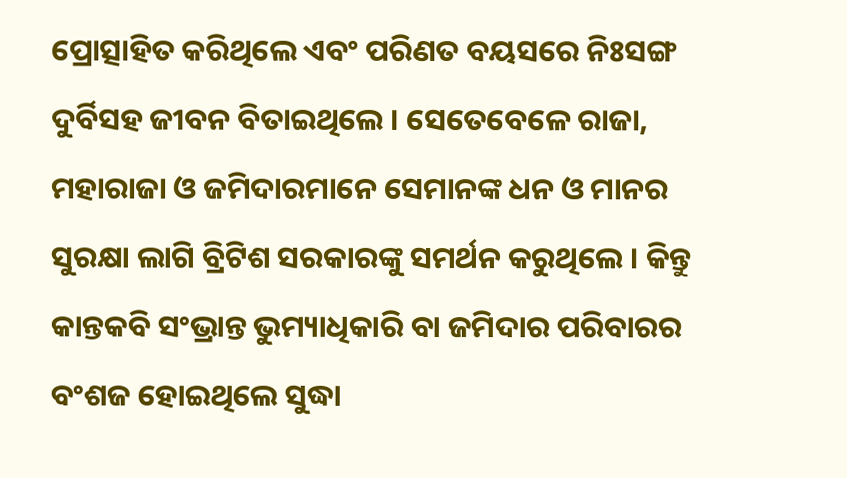ପ୍ରୋତ୍ସାହିତ କରିଥିଲେ ଏବଂ ପରିଣତ ବୟସରେ ନିଃସଙ୍ଗ ଦୁର୍ବିସହ ଜୀବନ ବିତାଇଥିଲେ । ସେତେବେଳେ ରାଜା, ମହାରାଜା ଓ ଜମିଦାରମାନେ ସେମାନଙ୍କ ଧନ ଓ ମାନର ସୁରକ୍ଷା ଲାଗି ବ୍ରିଟିଶ ସରକାରଙ୍କୁ ସମର୍ଥନ କରୁଥିଲେ । କିନ୍ତୁ କାନ୍ତକବି ସଂଭ୍ରାନ୍ତ ଭୁମ୍ୟାଧିକାରି ବା ଜମିଦାର ପରିବାରର ବଂଶଜ ହୋଇଥିଲେ ସୁଦ୍ଧା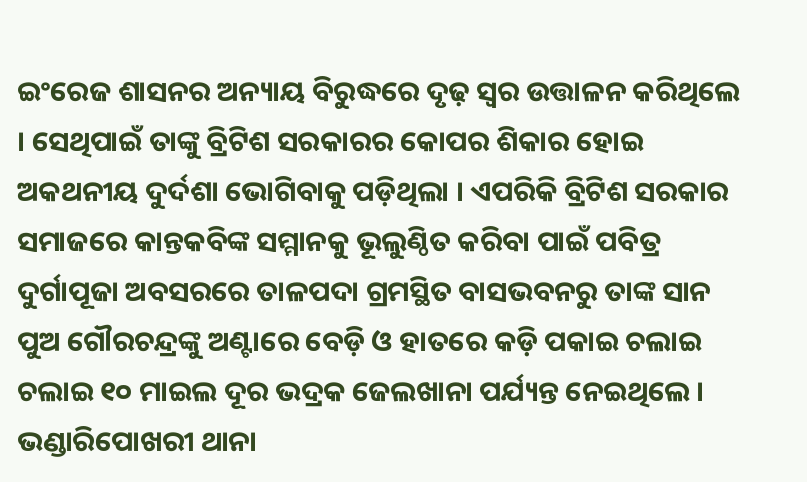ଇଂରେଜ ଶାସନର ଅନ୍ୟାୟ ବିରୁଦ୍ଧରେ ଦୃଢ଼ ସ୍ୱର ଉତ୍ତାଳନ କରିଥିଲେ । ସେଥିପାଇଁ ତାଙ୍କୁ ବ୍ରିଟିଶ ସରକାରର କୋପର ଶିକାର ହୋଇ ଅକଥନୀୟ ଦୁର୍ଦଶା ଭୋଗିବାକୁ ପଡ଼ିଥିଲା । ଏପରିକି ବ୍ରିଟିଶ ସରକାର ସମାଜରେ କାନ୍ତକବିଙ୍କ ସମ୍ମାନକୁ ଭୂଲୁଣ୍ଠିତ କରିବା ପାଇଁ ପବିତ୍ର ଦୁର୍ଗାପୂଜା ଅବସରରେ ତାଳପଦା ଗ୍ରମସ୍ଥିତ ବାସଭବନରୁ ତାଙ୍କ ସାନ ପୁଅ ଗୌରଚନ୍ଦ୍ରଙ୍କୁ ଅଣ୍ଟାରେ ବେଡ଼ି ଓ ହାତରେ କଡ଼ି ପକାଇ ଚଲାଇ ଚଲାଇ ୧୦ ମାଇଲ ଦୂର ଭଦ୍ରକ ଜେଲଖାନା ପର୍ଯ୍ୟନ୍ତ ନେଇଥିଲେ । ଭଣ୍ଡାରିପୋଖରୀ ଥାନା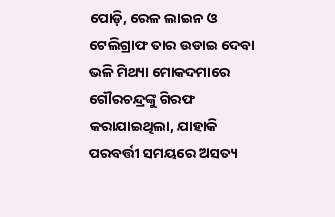ପୋଡ଼ି, ରେଳ ଲାଇନ ଓ ଟେଲିଗ୍ରାଫ ତାର ଉଡାଇ ଦେବା ଭଳି ମିଥ୍ୟା ମୋକଦମାରେ ଗୌରଚନ୍ଦ୍ରଙ୍କୁ ଗିରଫ କରାଯାଇଥିଲା, ଯାହାକି ପରବର୍ତ୍ତୀ ସମୟରେ ଅସତ୍ୟ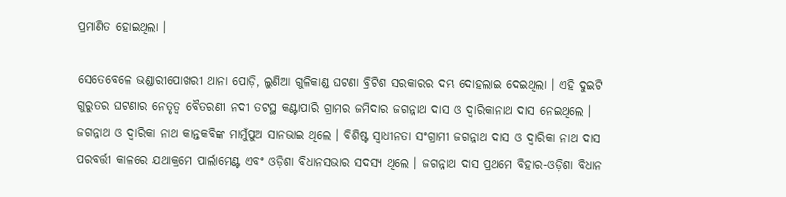ପ୍ରମାଣିତ ହୋଇଥିଲା ।

ସେତେବେଳେ ଭଣ୍ଡାରୀପୋଖରୀ ଥାନା ପୋଡ଼ି, ଲୁଣିଆ ଗୁଳିକାଣ୍ଡ ଘଟଣା ବ୍ରିଟିଶ ସରକାରର ଦମ୍ଭ ଦୋହଲାଇ ଦେଇଥିଲା । ଏହି ଦୁଇଟି ଗୁରୁତର ଘଟଣାର ନେତୃତ୍ୱ ବୈତରଣୀ ନଦୀ ତଟସ୍ଥ କଣ୍ଟାପାରି ଗ୍ରାମର ଜମିଦାର ଜଗନ୍ନାଥ ଦାସ ଓ ଦ୍ୱାରିକାନାଥ ଦାସ ନେଇଥିଲେ । ଜଗନ୍ନାଥ ଓ ଦ୍ୱାରିକା ନାଥ କାନ୍ତକବିଙ୍କ ମାମୁଁପୁଅ ସାନଭାଇ ଥିଲେ । ବିଶିଷ୍ଟ ସ୍ୱାଧୀନତା ସଂଗ୍ରାମୀ ଜଗନ୍ନାଥ ଦାସ ଓ ଦ୍ୱାରିକା ନାଥ ଦାସ ପରବର୍ତ୍ତୀ କାଳରେ ଯଥାକ୍ରମେ ପାର୍ଲାମେଣ୍ଟ ଏବଂ ଓଡ଼ିଶା ବିଧାନସଭାର ସଦସ୍ୟ ଥିଲେ । ଜଗନ୍ନାଥ ଦାସ ପ୍ରଥମେ ବିହାର-ଓଡ଼ିଶା ବିଧାନ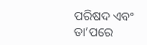ପରିଷଦ ଏବଂ ତା’ପରେ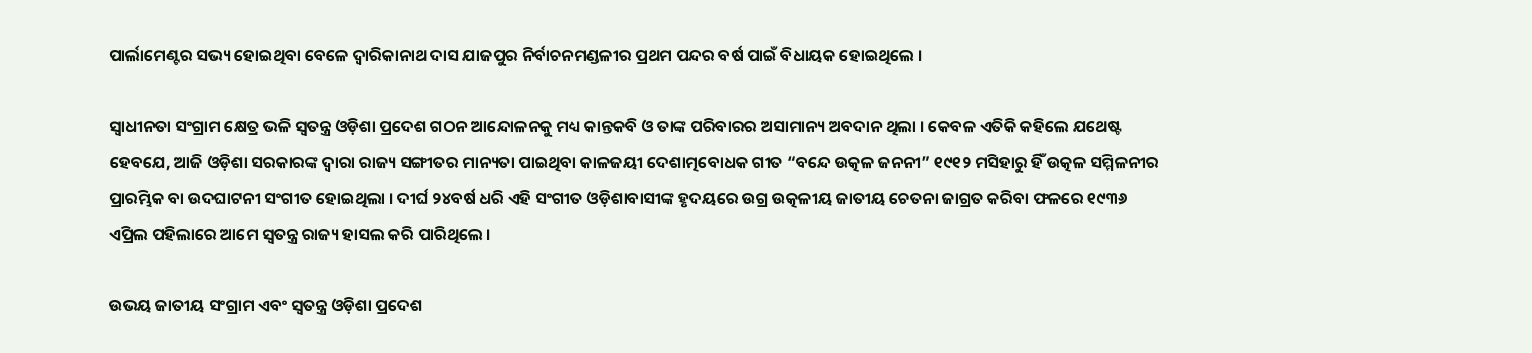ପାର୍ଲାମେଣ୍ଟର ସଭ୍ୟ ହୋଇଥିବା ବେଳେ ଦ୍ୱାରିକାନାଥ ଦାସ ଯାଜପୁର ନିର୍ବାଚନମଣ୍ଡଳୀର ପ୍ରଥମ ପନ୍ଦର ବର୍ଷ ପାଇଁ ବିଧାୟକ ହୋଇଥିଲେ ।

ସ୍ୱାଧୀନତା ସଂଗ୍ରାମ କ୍ଷେତ୍ର ଭଳି ସ୍ୱତନ୍ତ୍ର ଓଡ଼ିଶା ପ୍ରଦେଶ ଗଠନ ଆନ୍ଦୋଳନକୁ ମଧ୍ୟ କାନ୍ତକବି ଓ ତାଙ୍କ ପରିବାରର ଅସାମାନ୍ୟ ଅବଦାନ ଥିଲା । କେବଳ ଏତିକି କହିଲେ ଯଥେଷ୍ଟ ହେବଯେ, ଆଜି ଓଡ଼ିଶା ସରକାରଙ୍କ ଦ୍ୱାରା ରାଜ୍ୟ ସଙ୍ଗୀତର ମାନ୍ୟତା ପାଇଥିବା କାଳଜୟୀ ଦେଶାତ୍ମବୋଧକ ଗୀତ “ବନ୍ଦେ ଉତ୍କଳ ଜନନୀ” ୧୯୧୨ ମସିହାରୁ ହିଁ ଉତ୍କଳ ସମ୍ମିଳନୀର ପ୍ରାରମ୍ଭିକ ବା ଉଦଘାଟନୀ ସଂଗୀତ ହୋଇଥିଲା । ଦୀର୍ଘ ୨୪ବର୍ଷ ଧରି ଏହି ସଂଗୀତ ଓଡ଼ିଶାବାସୀଙ୍କ ହୃଦୟରେ ଉଗ୍ର ଉତ୍କଳୀୟ ଜାତୀୟ ଚେତନା ଜାଗ୍ରତ କରିବା ଫଳରେ ୧୯୩୬ ଏପ୍ରିଲ ପହିଲାରେ ଆମେ ସ୍ୱତନ୍ତ୍ର ରାଜ୍ୟ ହାସଲ କରି ପାରିଥିଲେ ।

ଉଭୟ ଜାତୀୟ ସଂଗ୍ରାମ ଏବଂ ସ୍ୱତନ୍ତ୍ର ଓଡ଼ିଶା ପ୍ରଦେଶ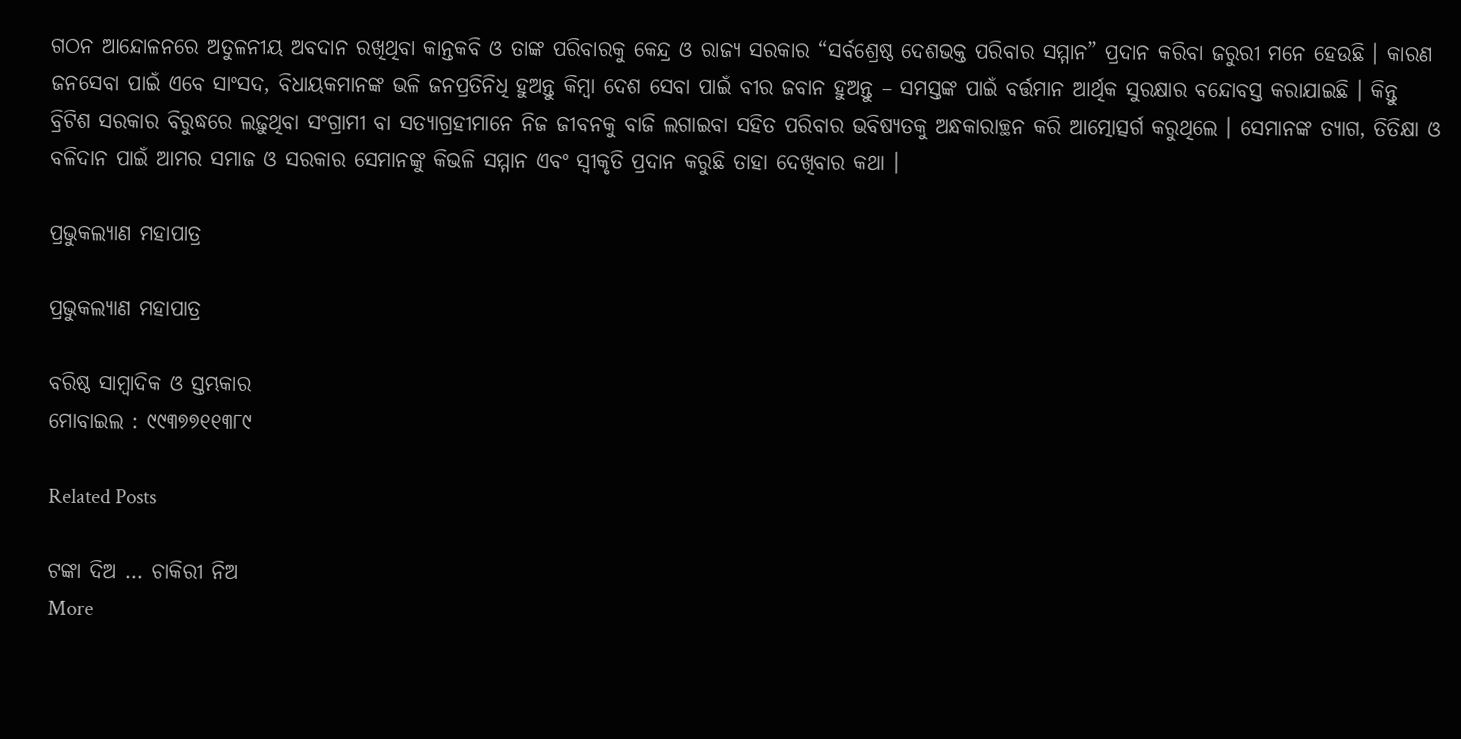ଗଠନ ଆନ୍ଦୋଳନରେ ଅତୁଳନୀୟ ଅବଦାନ ରଖିଥିବା କାନ୍ତକବି ଓ ତାଙ୍କ ପରିବାରକୁ କେନ୍ଦ୍ର ଓ ରାଜ୍ୟ ସରକାର “ସର୍ବଶ୍ରେଷ୍ଠ ଦେଶଭକ୍ତ ପରିବାର ସମ୍ମାନ” ପ୍ରଦାନ କରିବା ଜରୁରୀ ମନେ ହେଉଛି । କାରଣ ଜନସେବା ପାଇଁ ଏବେ ସାଂସଦ, ବିଧାୟକମାନଙ୍କ ଭଳି ଜନପ୍ରତିନିଧି ହୁଅନ୍ତୁ କିମ୍ବା ଦେଶ ସେବା ପାଇଁ ବୀର ଜବାନ ହୁଅନ୍ତୁ – ସମସ୍ତଙ୍କ ପାଇଁ ବର୍ତ୍ତମାନ ଆର୍ଥିକ ସୁରକ୍ଷାର ବନ୍ଦୋବସ୍ତ କରାଯାଇଛି । କିନ୍ତୁ ବ୍ରିଟିଶ ସରକାର ବିରୁଦ୍ଧରେ ଲଢ଼ୁଥିବା ସଂଗ୍ରାମୀ ବା ସତ୍ୟାଗ୍ରହୀମାନେ ନିଜ ଜୀବନକୁ ବାଜି ଲଗାଇବା ସହିତ ପରିବାର ଭବିଷ୍ୟତକୁ ଅନ୍ଧକାରାଚ୍ଛନ କରି ଆତ୍ମୋତ୍ସର୍ଗ କରୁଥିଲେ । ସେମାନଙ୍କ ତ୍ୟାଗ, ତିତିକ୍ଷା ଓ ବଳିଦାନ ପାଇଁ ଆମର ସମାଜ ଓ ସରକାର ସେମାନଙ୍କୁ କିଭଳି ସମ୍ମାନ ଏବଂ ସ୍ୱୀକୃତି ପ୍ରଦାନ କରୁଛି ତାହା ଦେଖିବାର କଥା ।

ପ୍ରଭୁକଲ୍ୟାଣ ମହାପାତ୍ର

ପ୍ରଭୁକଲ୍ୟାଣ ମହାପାତ୍ର

ବରିଷ୍ଠ ସାମ୍ବାଦିକ ଓ ସ୍ତମ୍ଭକାର
ମୋବାଇଲ : ୯୯୩୭୭୧୧୩୮୯

Related Posts

ଟଙ୍କା ଦିଅ … ଚାକିରୀ ନିଅ
More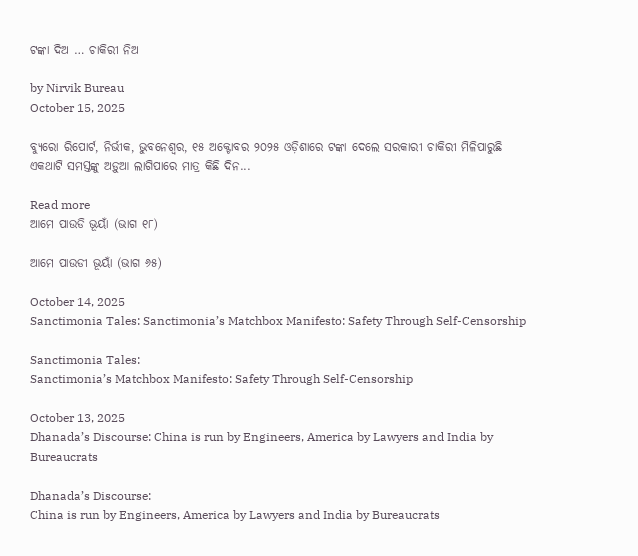ଟଙ୍କା ଦିଅ … ଚାକିରୀ ନିଅ

by Nirvik Bureau
October 15, 2025

ବ୍ୟୁରୋ ରିପୋର୍ଟ, ନିର୍ଭୀକ, ଭୁବନେଶ୍ୱର, ୧୫ ଅକ୍ଟୋବର ୨୦୨୫ ଓଡ଼ିଶାରେ ଟଙ୍କା ଦେଲେ ସରକାରୀ ଚାକିରୀ ମିଳିପାରୁଛି ଏକଥାଟି ସମସ୍ତଙ୍କୁ ଅଡ଼ୁଆ ଲାଗିପାରେ ମାତ୍ର କିଛି ଦିନ...

Read more
ଆମେ ପାଉଡି ଭୂୟାଁ (ଭାଗ ୧୮)

ଆମେ ପାଉଡୀ ଭୂୟାଁ (ଭାଗ ୬୫)

October 14, 2025
Sanctimonia Tales: Sanctimonia’s Matchbox Manifesto: Safety Through Self-Censorship

Sanctimonia Tales:
Sanctimonia’s Matchbox Manifesto: Safety Through Self-Censorship

October 13, 2025
Dhanada’s Discourse: China is run by Engineers, America by Lawyers and India by Bureaucrats

Dhanada’s Discourse:
China is run by Engineers, America by Lawyers and India by Bureaucrats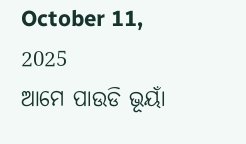October 11, 2025
ଆମେ ପାଉଡି ଭୂୟାଁ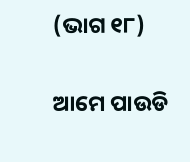(ଭାଗ ୧୮)

ଆମେ ପାଉଡି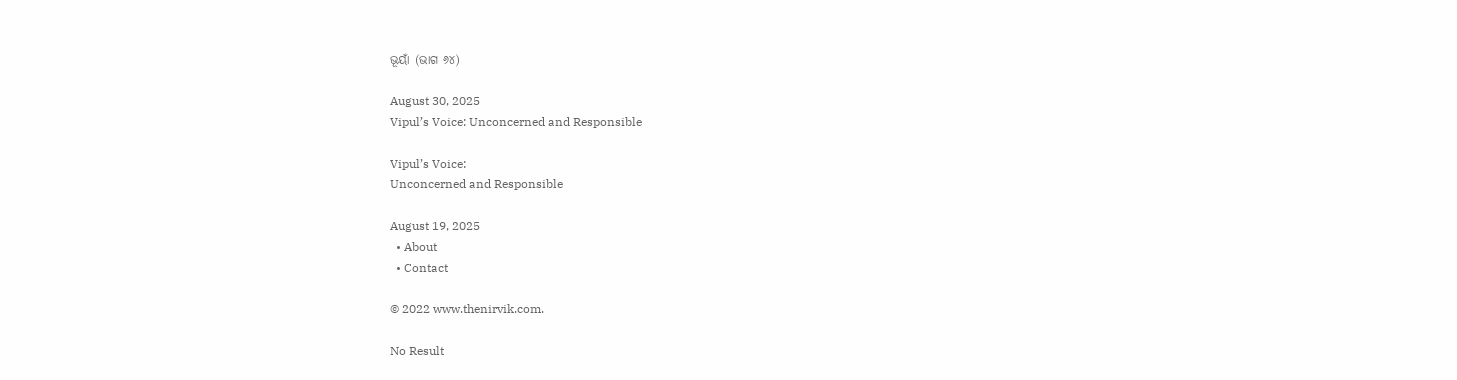ଭୂୟାଁ (ଭାଗ ୬୪)

August 30, 2025
Vipul’s Voice: Unconcerned and Responsible

Vipul’s Voice:
Unconcerned and Responsible

August 19, 2025
  • About
  • Contact

© 2022 www.thenirvik.com.

No Result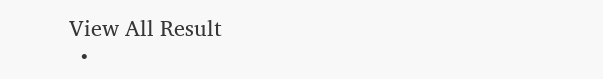View All Result
  •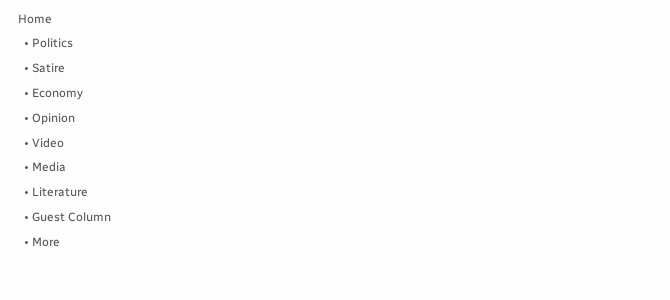Home
  • Politics
  • Satire
  • Economy
  • Opinion
  • Video
  • Media
  • Literature
  • Guest Column
  • More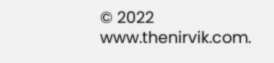© 2022 www.thenirvik.com.